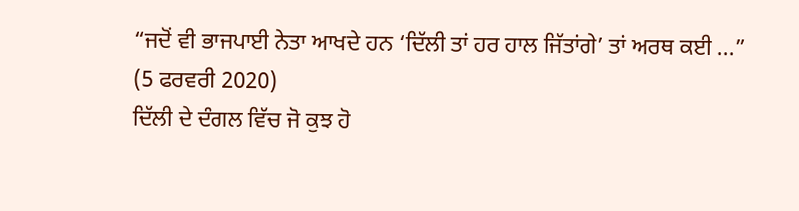“ਜਦੋਂ ਵੀ ਭਾਜਪਾਈ ਨੇਤਾ ਆਖਦੇ ਹਨ ‘ਦਿੱਲੀ ਤਾਂ ਹਰ ਹਾਲ ਜਿੱਤਾਂਗੇ’ ਤਾਂ ਅਰਥ ਕਈ ...”
(5 ਫਰਵਰੀ 2020)
ਦਿੱਲੀ ਦੇ ਦੰਗਲ ਵਿੱਚ ਜੋ ਕੁਝ ਹੋ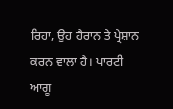ਰਿਹਾ, ਉਹ ਹੈਰਾਨ ਤੇ ਪ੍ਰੇਸ਼ਾਨ ਕਰਨ ਵਾਲਾ ਹੈ। ਪਾਰਟੀ ਆਗੂ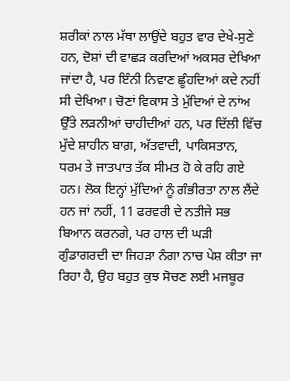ਸ਼ਰੀਕਾਂ ਨਾਲ ਮੱਥਾ ਲਾਉਂਦੇ ਬਹੁਤ ਵਾਰ ਦੇਖੇ-ਸੁਣੇ ਹਨ, ਦੋਸ਼ਾਂ ਦੀ ਵਾਛੜ ਕਰਦਿਆਂ ਅਕਸਰ ਦੇਖਿਆ ਜਾਂਦਾ ਹੈ, ਪਰ ਇੰਨੀ ਨਿਵਾਣ ਛੂੰਹਦਿਆਂ ਕਦੇ ਨਹੀਂ ਸੀ ਦੇਖਿਆ। ਚੋਣਾਂ ਵਿਕਾਸ ਤੇ ਮੁੱਦਿਆਂ ਦੇ ਨਾਂਅ ਉੱਤੇ ਲੜਨੀਆਂ ਚਾਹੀਦੀਆਂ ਹਨ, ਪਰ ਦਿੱਲੀ ਵਿੱਚ ਮੁੱਦੇ ਸ਼ਾਹੀਨ ਬਾਗ਼, ਅੱਤਵਾਦੀ, ਪਾਕਿਸਤਾਨ, ਧਰਮ ਤੇ ਜਾਤਪਾਤ ਤੱਕ ਸੀਮਤ ਹੋ ਕੇ ਰਹਿ ਗਏ ਹਨ। ਲੋਕ ਇਨ੍ਹਾਂ ਮੁੱਦਿਆਂ ਨੂੰ ਗੰਭੀਰਤਾ ਨਾਲ ਲੈਂਦੇ ਹਨ ਜਾਂ ਨਹੀਂ, 11 ਫਰਵਰੀ ਦੇ ਨਤੀਜੇ ਸਭ ਬਿਆਨ ਕਰਨਗੇ, ਪਰ ਹਾਲ ਦੀ ਘੜੀ ਗੁੰਡਾਗਰਦੀ ਦਾ ਜਿਹੜਾ ਨੰਗਾ ਨਾਚ ਪੇਸ਼ ਕੀਤਾ ਜਾ ਰਿਹਾ ਹੈ, ਉਹ ਬਹੁਤ ਕੁਝ ਸੋਚਣ ਲਈ ਮਜਬੂਰ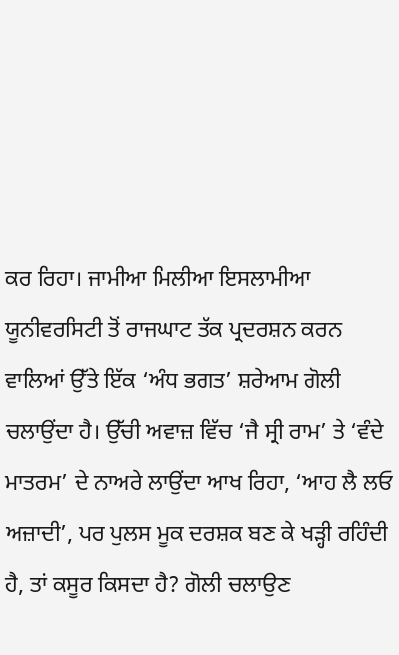ਕਰ ਰਿਹਾ। ਜਾਮੀਆ ਮਿਲੀਆ ਇਸਲਾਮੀਆ ਯੂਨੀਵਰਸਿਟੀ ਤੋਂ ਰਾਜਘਾਟ ਤੱਕ ਪ੍ਰਦਰਸ਼ਨ ਕਰਨ ਵਾਲਿਆਂ ਉੱਤੇ ਇੱਕ ‘ਅੰਧ ਭਗਤ’ ਸ਼ਰੇਆਮ ਗੋਲੀ ਚਲਾਉਂਦਾ ਹੈ। ਉੱਚੀ ਅਵਾਜ਼ ਵਿੱਚ ‘ਜੈ ਸ੍ਰੀ ਰਾਮ’ ਤੇ ‘ਵੰਦੇ ਮਾਤਰਮ’ ਦੇ ਨਾਅਰੇ ਲਾਉਂਦਾ ਆਖ ਰਿਹਾ, ‘ਆਹ ਲੈ ਲਓ ਅਜ਼ਾਦੀ’, ਪਰ ਪੁਲਸ ਮੂਕ ਦਰਸ਼ਕ ਬਣ ਕੇ ਖੜ੍ਹੀ ਰਹਿੰਦੀ ਹੈ, ਤਾਂ ਕਸੂਰ ਕਿਸਦਾ ਹੈ? ਗੋਲੀ ਚਲਾਉਣ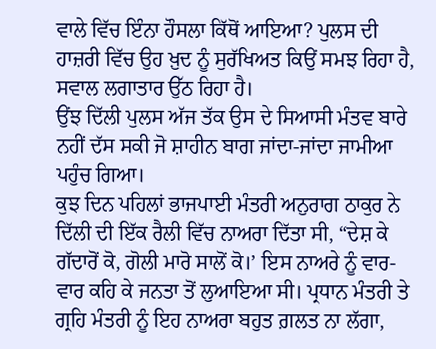ਵਾਲੇ ਵਿੱਚ ਇੰਨਾ ਹੌਸਲਾ ਕਿੱਥੋਂ ਆਇਆ? ਪੁਲਸ ਦੀ ਹਾਜ਼ਰੀ ਵਿੱਚ ਉਹ ਖ਼ੁਦ ਨੂੰ ਸੁਰੱਖਿਅਤ ਕਿਉਂ ਸਮਝ ਰਿਹਾ ਹੈ, ਸਵਾਲ ਲਗਾਤਾਰ ਉੱਠ ਰਿਹਾ ਹੈ।
ਉਂਝ ਦਿੱਲੀ ਪੁਲਸ ਅੱਜ ਤੱਕ ਉਸ ਦੇ ਸਿਆਸੀ ਮੰਤਵ ਬਾਰੇ ਨਹੀਂ ਦੱਸ ਸਕੀ ਜੋ ਸ਼ਾਹੀਨ ਬਾਗ ਜਾਂਦਾ-ਜਾਂਦਾ ਜਾਮੀਆ ਪਹੁੰਚ ਗਿਆ।
ਕੁਝ ਦਿਨ ਪਹਿਲਾਂ ਭਾਜਪਾਈ ਮੰਤਰੀ ਅਨੁਰਾਗ ਠਾਕੁਰ ਨੇ ਦਿੱਲੀ ਦੀ ਇੱਕ ਰੈਲੀ ਵਿੱਚ ਨਾਅਰਾ ਦਿੱਤਾ ਸੀ, “ਦੇਸ਼ ਕੇ ਗੱਦਾਰੋਂ ਕੋ, ਗੋਲੀ ਮਾਰੋ ਸਾਲੋਂ ਕੋ।’ ਇਸ ਨਾਅਰੇ ਨੂੰ ਵਾਰ-ਵਾਰ ਕਹਿ ਕੇ ਜਨਤਾ ਤੋਂ ਲੁਆਇਆ ਸੀ। ਪ੍ਰਧਾਨ ਮੰਤਰੀ ਤੇ ਗ੍ਰਹਿ ਮੰਤਰੀ ਨੂੰ ਇਹ ਨਾਅਰਾ ਬਹੁਤ ਗ਼ਲਤ ਨਾ ਲੱਗਾ,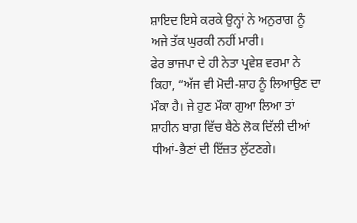ਸ਼ਾਇਦ ਇਸੇ ਕਰਕੇ ਉਨ੍ਹਾਂ ਨੇ ਅਨੁਰਾਗ ਨੂੰ ਅਜੇ ਤੱਕ ਘੁਰਕੀ ਨਹੀਂ ਮਾਰੀ।
ਫੇਰ ਭਾਜਪਾ ਦੇ ਹੀ ਨੇਤਾ ਪ੍ਰਵੇਸ਼ ਵਰਮਾ ਨੇ ਕਿਹਾ, “ਅੱਜ ਵੀ ਮੋਦੀ-ਸ਼ਾਹ ਨੂੰ ਲਿਆਉਣ ਦਾ ਮੌਕਾ ਹੈ। ਜੇ ਹੁਣ ਮੌਕਾ ਗੁਆ ਲਿਆ ਤਾਂ ਸ਼ਾਹੀਨ ਬਾਗ਼ ਵਿੱਚ ਬੈਠੇ ਲੋਕ ਦਿੱਲੀ ਦੀਆਂ ਧੀਆਂ-ਭੈਣਾਂ ਦੀ ਇੱਜ਼ਤ ਲੁੱਟਣਗੇ।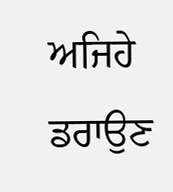ਅਜਿਹੇ ਡਰਾਉਣ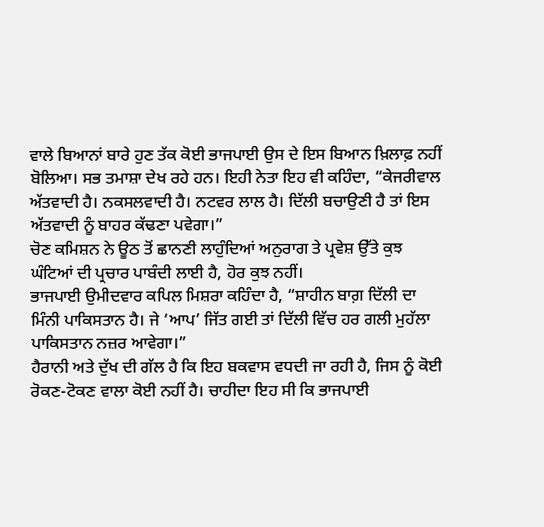ਵਾਲੇ ਬਿਆਨਾਂ ਬਾਰੇ ਹੁਣ ਤੱਕ ਕੋਈ ਭਾਜਪਾਈ ਉਸ ਦੇ ਇਸ ਬਿਆਨ ਖ਼ਿਲਾਫ਼ ਨਹੀਂ ਬੋਲਿਆ। ਸਭ ਤਮਾਸ਼ਾ ਦੇਖ ਰਹੇ ਹਨ। ਇਹੀ ਨੇਤਾ ਇਹ ਵੀ ਕਹਿੰਦਾ, “ਕੇਜਰੀਵਾਲ ਅੱਤਵਾਦੀ ਹੈ। ਨਕਸਲਵਾਦੀ ਹੈ। ਨਟਵਰ ਲਾਲ ਹੈ। ਦਿੱਲੀ ਬਚਾਉਣੀ ਹੈ ਤਾਂ ਇਸ ਅੱਤਵਾਦੀ ਨੂੰ ਬਾਹਰ ਕੱਢਣਾ ਪਵੇਗਾ।”
ਚੋਣ ਕਮਿਸ਼ਨ ਨੇ ਊਠ ਤੋਂ ਛਾਨਣੀ ਲਾਹੁੰਦਿਆਂ ਅਨੁਰਾਗ ਤੇ ਪ੍ਰਵੇਸ਼ ਉੱਤੇ ਕੁਝ ਘੰਟਿਆਂ ਦੀ ਪ੍ਰਚਾਰ ਪਾਬੰਦੀ ਲਾਈ ਹੈ, ਹੋਰ ਕੁਝ ਨਹੀਂ।
ਭਾਜਪਾਈ ਉਮੀਦਵਾਰ ਕਪਿਲ ਮਿਸ਼ਰਾ ਕਹਿੰਦਾ ਹੈ, “ਸ਼ਾਹੀਨ ਬਾਗ਼ ਦਿੱਲੀ ਦਾ ਮਿੰਨੀ ਪਾਕਿਸਤਾਨ ਹੈ। ਜੇ ‘ਆਪ’ ਜਿੱਤ ਗਈ ਤਾਂ ਦਿੱਲੀ ਵਿੱਚ ਹਰ ਗਲੀ ਮੁਹੱਲਾ ਪਾਕਿਸਤਾਨ ਨਜ਼ਰ ਆਵੇਗਾ।”
ਹੈਰਾਨੀ ਅਤੇ ਦੁੱਖ ਦੀ ਗੱਲ ਹੈ ਕਿ ਇਹ ਬਕਵਾਸ ਵਧਦੀ ਜਾ ਰਹੀ ਹੈ, ਜਿਸ ਨੂੰ ਕੋਈ ਰੋਕਣ-ਟੋਕਣ ਵਾਲਾ ਕੋਈ ਨਹੀਂ ਹੈ। ਚਾਹੀਦਾ ਇਹ ਸੀ ਕਿ ਭਾਜਪਾਈ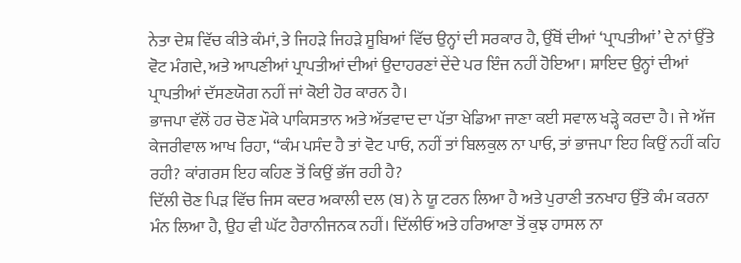ਨੇਤਾ ਦੇਸ਼ ਵਿੱਚ ਕੀਤੇ ਕੰਮਾਂ, ਤੇ ਜਿਹੜੇ ਜਿਹੜੇ ਸੂਬਿਆਂ ਵਿੱਚ ਉਨ੍ਹਾਂ ਦੀ ਸਰਕਾਰ ਹੈ, ਉੱਥੋਂ ਦੀਆਂ ‘ਪ੍ਰਾਪਤੀਆਂ’ ਦੇ ਨਾਂ ਉੱਤੇ ਵੋਟ ਮੰਗਦੇ, ਅਤੇ ਆਪਣੀਆਂ ਪ੍ਰਾਪਤੀਆਂ ਦੀਆਂ ਉਦਾਹਰਣਾਂ ਦੇਂਦੇ ਪਰ ਇੰਜ ਨਹੀਂ ਹੋਇਆ। ਸ਼ਾਇਦ ਉਨ੍ਹਾਂ ਦੀਆਂ ਪ੍ਰਾਪਤੀਆਂ ਦੱਸਣਯੋਗ ਨਹੀਂ ਜਾਂ ਕੋਈ ਹੋਰ ਕਾਰਨ ਹੈ।
ਭਾਜਪਾ ਵੱਲੋਂ ਹਰ ਚੋਣ ਮੌਕੇ ਪਾਕਿਸਤਾਨ ਅਤੇ ਅੱਤਵਾਦ ਦਾ ਪੱਤਾ ਖੇਡਿਆ ਜਾਣਾ ਕਈ ਸਵਾਲ ਖੜ੍ਹੇ ਕਰਦਾ ਹੈ। ਜੇ ਅੱਜ ਕੇਜਰੀਵਾਲ ਆਖ ਰਿਹਾ, “ਕੰਮ ਪਸੰਦ ਹੈ ਤਾਂ ਵੋਟ ਪਾਓ, ਨਹੀਂ ਤਾਂ ਬਿਲਕੁਲ ਨਾ ਪਾਓ, ਤਾਂ ਭਾਜਪਾ ਇਹ ਕਿਉਂ ਨਹੀਂ ਕਹਿ ਰਹੀ? ਕਾਂਗਰਸ ਇਹ ਕਹਿਣ ਤੋਂ ਕਿਉਂ ਭੱਜ ਰਹੀ ਹੈ?
ਦਿੱਲੀ ਚੋਣ ਪਿੜ ਵਿੱਚ ਜਿਸ ਕਦਰ ਅਕਾਲੀ ਦਲ (ਬ) ਨੇ ਯੂ ਟਰਨ ਲਿਆ ਹੈ ਅਤੇ ਪੁਰਾਣੀ ਤਨਖਾਹ ਉੱਤੇ ਕੰਮ ਕਰਨਾ ਮੰਨ ਲਿਆ ਹੈ, ਉਹ ਵੀ ਘੱਟ ਹੈਰਾਨੀਜਨਕ ਨਹੀਂ। ਦਿੱਲੀਓਂ ਅਤੇ ਹਰਿਆਣਾ ਤੋਂ ਕੁਝ ਹਾਸਲ ਨਾ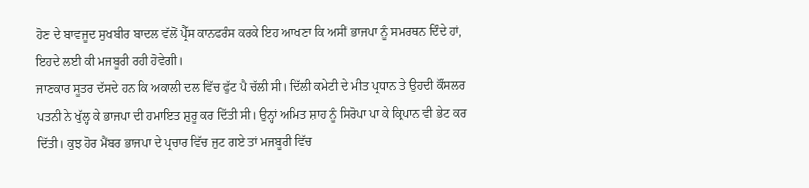ਹੋਣ ਦੇ ਬਾਵਜੂਦ ਸੁਖਬੀਰ ਬਾਦਲ ਵੱਲੋਂ ਪ੍ਰੈੱਸ ਕਾਨਫਰੰਸ ਕਰਕੇ ਇਹ ਆਖਣਾ ਕਿ ਅਸੀਂ ਭਾਜਪਾ ਨੂੰ ਸਮਰਥਨ ਦਿੰਦੇ ਹਾਂ, ਇਹਦੇ ਲਈ ਕੀ ਮਜਬੂਰੀ ਰਹੀ ਹੋਵੇਗੀ।
ਜਾਣਕਾਰ ਸੂਤਰ ਦੱਸਦੇ ਹਨ ਕਿ ਅਕਾਲੀ ਦਲ ਵਿੱਚ ਫੁੱਟ ਪੈ ਚੱਲੀ ਸੀ। ਦਿੱਲੀ ਕਮੇਟੀ ਦੇ ਮੀਤ ਪ੍ਰਧਾਨ ਤੇ ਉਹਦੀ ਕੌਂਸਲਰ ਪਤਨੀ ਨੇ ਖੁੱਲ੍ਹ ਕੇ ਭਾਜਪਾ ਦੀ ਹਮਾਇਤ ਸ਼ੁਰੂ ਕਰ ਦਿੱਤੀ ਸੀ। ਉਨ੍ਹਾਂ ਅਮਿਤ ਸ਼ਾਹ ਨੂੰ ਸਿਰੋਪਾ ਪਾ ਕੇ ਕ੍ਰਿਪਾਨ ਵੀ ਭੇਟ ਕਰ ਦਿੱਤੀ। ਕੁਝ ਹੋਰ ਮੈਂਬਰ ਭਾਜਪਾ ਦੇ ਪ੍ਰਚਾਰ ਵਿੱਚ ਜੁਟ ਗਏ ਤਾਂ ਮਜਬੂਰੀ ਵਿੱਚ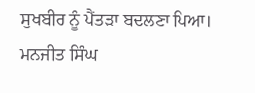ਸੁਖਬੀਰ ਨੂੰ ਪੈਂਤੜਾ ਬਦਲਣਾ ਪਿਆ। ਮਨਜੀਤ ਸਿੰਘ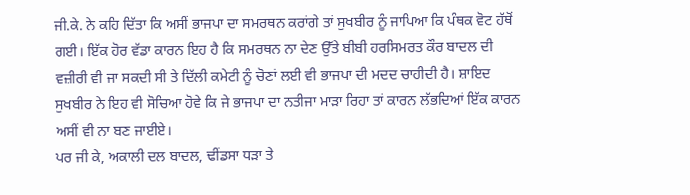ਜੀ.ਕੇ. ਨੇ ਕਹਿ ਦਿੱਤਾ ਕਿ ਅਸੀਂ ਭਾਜਪਾ ਦਾ ਸਮਰਥਨ ਕਰਾਂਗੇ ਤਾਂ ਸੁਖਬੀਰ ਨੂੰ ਜਾਪਿਆ ਕਿ ਪੰਥਕ ਵੋਟ ਹੱਥੋਂ ਗਈ। ਇੱਕ ਹੋਰ ਵੱਡਾ ਕਾਰਨ ਇਹ ਹੈ ਕਿ ਸਮਰਥਨ ਨਾ ਦੇਣ ਉੱਤੇ ਬੀਬੀ ਹਰਸਿਮਰਤ ਕੌਰ ਬਾਦਲ ਦੀ ਵਜ਼ੀਰੀ ਵੀ ਜਾ ਸਕਦੀ ਸੀ ਤੇ ਦਿੱਲੀ ਕਮੇਟੀ ਨੂੰ ਚੋਣਾਂ ਲਈ ਵੀ ਭਾਜਪਾ ਦੀ ਮਦਦ ਚਾਹੀਦੀ ਹੈ। ਸ਼ਾਇਦ ਸੁਖਬੀਰ ਨੇ ਇਹ ਵੀ ਸੋਚਿਆ ਹੋਵੇ ਕਿ ਜੇ ਭਾਜਪਾ ਦਾ ਨਤੀਜਾ ਮਾੜਾ ਰਿਹਾ ਤਾਂ ਕਾਰਨ ਲੱਭਦਿਆਂ ਇੱਕ ਕਾਰਨ ਅਸੀਂ ਵੀ ਨਾ ਬਣ ਜਾਈਏ।
ਪਰ ਜੀ ਕੇ, ਅਕਾਲੀ ਦਲ ਬਾਦਲ, ਢੀਂਡਸਾ ਧੜਾ ਤੇ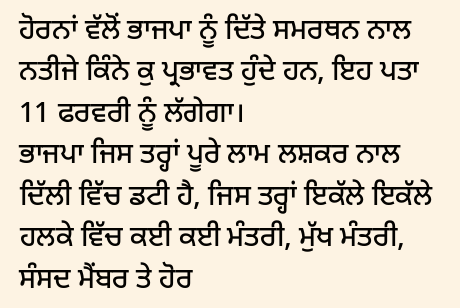ਹੋਰਨਾਂ ਵੱਲੋਂ ਭਾਜਪਾ ਨੂੰ ਦਿੱਤੇ ਸਮਰਥਨ ਨਾਲ ਨਤੀਜੇ ਕਿੰਨੇ ਕੁ ਪ੍ਰਭਾਵਤ ਹੁੰਦੇ ਹਨ, ਇਹ ਪਤਾ 11 ਫਰਵਰੀ ਨੂੰ ਲੱਗੇਗਾ।
ਭਾਜਪਾ ਜਿਸ ਤਰ੍ਹਾਂ ਪੂਰੇ ਲਾਮ ਲਸ਼ਕਰ ਨਾਲ ਦਿੱਲੀ ਵਿੱਚ ਡਟੀ ਹੈ, ਜਿਸ ਤਰ੍ਹਾਂ ਇਕੱਲੇ ਇਕੱਲੇ ਹਲਕੇ ਵਿੱਚ ਕਈ ਕਈ ਮੰਤਰੀ, ਮੁੱਖ ਮੰਤਰੀ, ਸੰਸਦ ਮੈਂਬਰ ਤੇ ਹੋਰ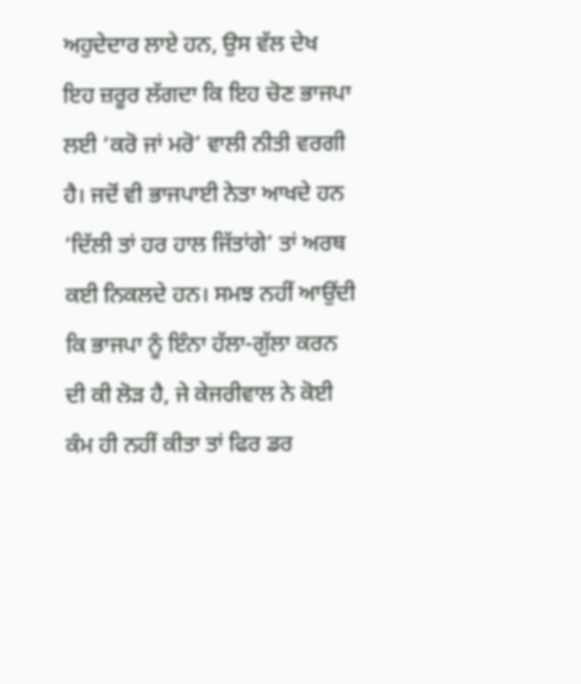ਅਹੁਦੇਦਾਰ ਲਾਏ ਹਨ, ਉਸ ਵੱਲ ਦੇਖ ਇਹ ਜ਼ਰੂਰ ਲੱਗਦਾ ਕਿ ਇਹ ਚੋਣ ਭਾਜਪਾ ਲਈ ‘ਕਰੋ ਜਾਂ ਮਰੋ’ ਵਾਲੀ ਨੀਤੀ ਵਰਗੀ ਹੈ। ਜਦੋਂ ਵੀ ਭਾਜਪਾਈ ਨੇਤਾ ਆਖਦੇ ਹਨ ‘ਦਿੱਲੀ ਤਾਂ ਹਰ ਹਾਲ ਜਿੱਤਾਂਗੇ’ ਤਾਂ ਅਰਥ ਕਈ ਨਿਕਲਦੇ ਹਨ। ਸਮਝ ਨਹੀਂ ਆਉਂਦੀ ਕਿ ਭਾਜਪਾ ਨੂੰ ਇੰਨਾ ਹੱਲਾ-ਗੁੱਲਾ ਕਰਨ ਦੀ ਕੀ ਲੋੜ ਹੈ, ਜੇ ਕੇਜਰੀਵਾਲ ਨੇ ਕੋਈ ਕੰਮ ਹੀ ਨਹੀਂ ਕੀਤਾ ਤਾਂ ਫਿਰ ਡਰ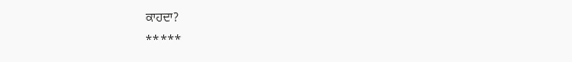ਕਾਹਦਾ?
*****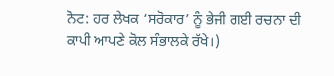ਨੋਟ: ਹਰ ਲੇਖਕ ‘ਸਰੋਕਾਰ’ ਨੂੰ ਭੇਜੀ ਗਈ ਰਚਨਾ ਦੀ ਕਾਪੀ ਆਪਣੇ ਕੋਲ ਸੰਭਾਲਕੇ ਰੱਖੇ।)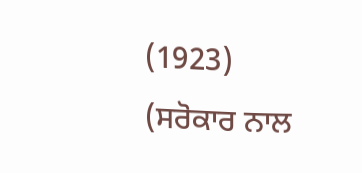(1923)
(ਸਰੋਕਾਰ ਨਾਲ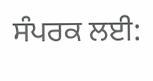ਸੰਪਰਕ ਲਈ: